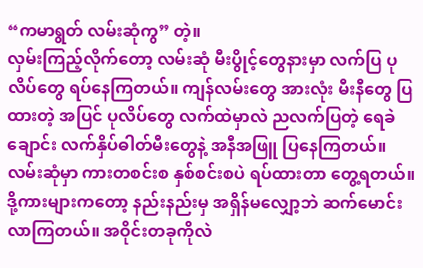“ကမာရွတ် လမ်းဆုံကွ” တဲ့။
လှမ်းကြည့်လိုက်တော့ လမ်းဆုံ မီးပွိုင့်တွေနားမှာ လက်ပြ ပုလိပ်တွေ ရပ်နေကြတယ်။ ကျန်လမ်းတွေ အားလုံး မီးနီတွေ ပြထားတဲ့ အပြင် ပုလိပ်တွေ လက်ထဲမှာလဲ ညလက်ပြတဲ့ ရေခဲချောင်း လက်နှိပ်ဓါတ်မီးတွေနဲ့ အနီအဖြူ ပြနေကြတယ်။ လမ်းဆုံမှာ ကားတစင်းစ နှစ်စင်းစပဲ ရပ်ထားတာ တွေ့ရတယ်။ ဒို့ကားများကတော့ နည်းနည်းမှ အရှိန်မလျှော့ဘဲ ဆက်မောင်းလာကြတယ်။ အဝိုင်းတခုကိုလဲ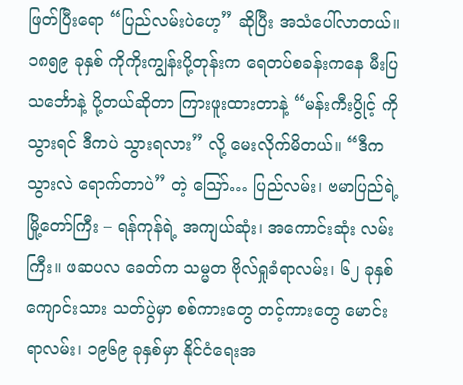ဖြတ်ပြီးရော “ပြည်လမ်းပဲဟေ့” ဆိုပြီး အသံပေါ်လာတယ်။
၁၈၅၉ ခုနှစ် ကိုကိုးကျွန်းပို့တုန်းက ရေတပ်စခန်းကနေ မီးပြသင်္ဘောနဲ့ ပို့တယ်ဆိုတာ ကြားဖူးထားတာနဲ့ “မန်းကီးပွိုင့် ကိုသွားရင် ဒီကပဲ သွားရလား” လို့ မေးလိုက်မိတယ်။ “ဒီကသွားလဲ ရောက်တာပဲ” တဲ့ သြော်… ပြည်လမ်း၊ ဗမာပြည်ရဲ့ မြို့တော်ကြီး – ရန်ကုန်ရဲ့ အကျယ်ဆုံး၊ အကောင်းဆုံး လမ်းကြီး။ ဖဆပလ ခေတ်က သမ္မတ ဗိုလ်ရှုခံရာလမ်း၊ ၆၂ ခုနှစ် ကျောင်းသား သတ်ပွဲမှာ စစ်ကားတွေ တင့်ကားတွေ မောင်းရာလမ်း၊ ၁၉၆၉ ခုနှစ်မှာ နိုင်ငံရေးအ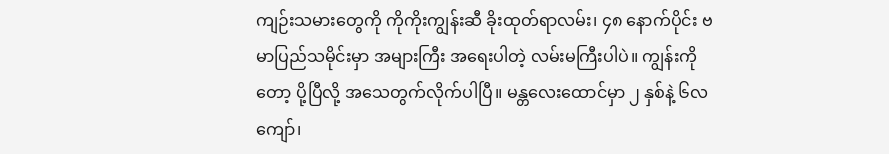ကျဉ်းသမားတွေကို ကိုကိုးကျွန်းဆီ ခိုးထုတ်ရာလမ်း၊ ၄၈ နောက်ပိုင်း ဗမာပြည်သမိုင်းမှာ အများကြီး အရေးပါတဲ့ လမ်းမကြီးပါပဲ။ ကျွန်းကိုတော့ ပို့ပြီလို့ အသေတွက်လိုက်ပါပြီ။ မန္တလေးထောင်မှာ ၂ နှစ်နဲ့ ၆လ ကျော်၊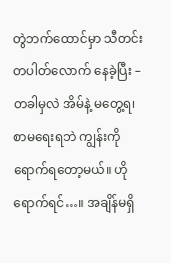တွဲဘက်ထောင်မှာ သီတင်းတပါတ်လောက် နေခဲ့ပြီး – တခါမှလဲ အိမ်နဲ့ မတွေ့ရ၊ စာမရေးရဘဲ ကျွန်းကို ရောက်ရတော့မယ်။ ဟိုရောက်ရင်…။ အချိန်မရှိ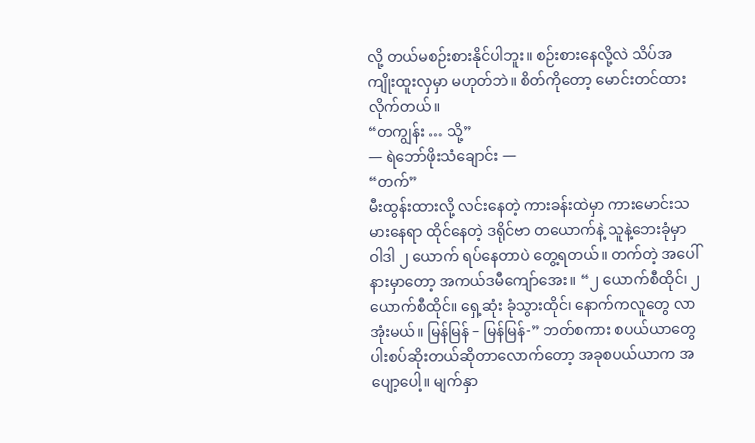လို့ တယ်မစဉ်းစားနိုင်ပါဘူး။ စဉ်းစားနေလို့လဲ သိပ်အကျိုးထူးလှမှာ မဟုတ်ဘဲ။ စိတ်ကိုတော့ မောင်းတင်ထားလိုက်တယ်။
“တကျွန်း … သို့”
— ရဲဘော်ဖိုးသံချောင်း —
“တက်”
မီးထွန်းထားလို့ လင်းနေတဲ့ ကားခန်းထဲမှာ ကားမောင်းသမားနေရာ ထိုင်နေတဲ့ ဒရိုင်ဗာ တယောက်နဲ့ သူနဲ့ဘေးခုံမှာ ဝါဒါ ၂ ယောက် ရပ်နေတာပဲ တွေ့ရတယ်။ တက်တဲ့ အပေါ်နားမှာတော့ အကယ်ဒမီကျော်အေး။ “၂ ယောက်စီထိုင်၊ ၂ ယောက်စီထိုင်။ ရှေ့ဆုံး ခုံသွားထိုင်၊ နောက်ကလူတွေ လာအုံးမယ်။ မြန်မြန် – မြန်မြန်-” ဘတ်စကား စပယ်ယာတွေ ပါးစပ်ဆိုးတယ်ဆိုတာလောက်တော့ အခုစပယ်ယာက အပျော့ပေါ့။ မျက်နှာ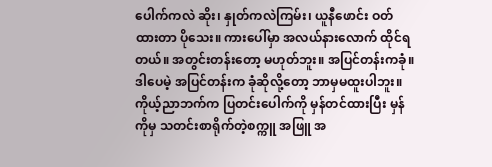ပေါက်ကလဲ ဆိုး၊ နှုတ်ကလဲကြမ်း၊ ယူနီဖောင်း ဝတ်ထားတာ ပိုသေး။ ကားပေါ်မှာ အလယ်နားလောက် ထိုင်ရတယ်။ အတွင်းတန်းတော့ မဟုတ်ဘူး။ အပြင်တန်းကခုံ။ ဒါပေမဲ့ အပြင်တန်းက ခုံဆိုလို့တော့ ဘာမှမထူးပါဘူး။ ကိုယ့်ညာဘက်က ပြတင်းပေါက်ကို မှန်တင်ထားပြီး မှန်ကိုမှ သတင်းစာရိုက်တဲ့စက္ကူ အဖြူ အ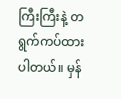ကြီးကြီးနဲ့ တရွက်ကပ်ထားပါတယ်။ မှန်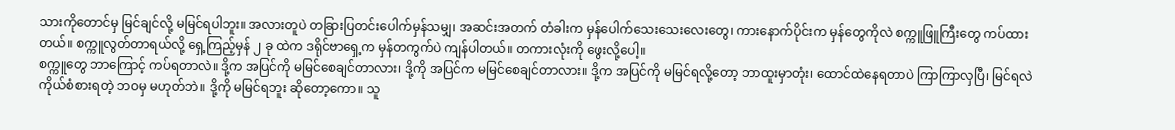သားကိုတောင်မှ မြင်ချင်လို့ မမြင်ရပါဘူး။ အလားတူပဲ တခြားပြတင်းပေါက်မှန်သမျှ၊ အဆင်းအတက် တံခါးက မှန်ပေါက်သေးသေးလေးတွေ၊ ကားနောက်ပိုင်းက မှန်တွေကိုလဲ စက္ကူဖြူကြီးတွေ ကပ်ထားတယ်။ စက္ကူလွတ်တာရယ်လို့ ရှေ့ကြည့်မှန် ၂ ခု ထဲက ဒရိုင်ဗာရှေ့က မှန်တကွက်ပဲ ကျန်ပါတယ်။ တကားလုံးကို ဖွေးလို့ပေါ့။
စက္ကူတွေ ဘာကြောင့် ကပ်ရတာလဲ။ ဒို့က အပြင်ကို မမြင်စေချင်တာလား၊ ဒို့ကို အပြင်က မမြင်စေချင်တာလား။ ဒို့က အပြင်ကို မမြင်ရလို့တော့ ဘာထူးမှာတုံး၊ ထောင်ထဲနေရတာပဲ ကြာကြာလှပြီ၊ မြင်ရလဲ ကိုယ်စံစားရတဲ့ ဘဝမှ မဟုတ်ဘဲ။ ဒို့ကို မမြင်ရဘူး ဆိုတော့ကော။ သူ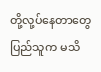တို့လု့ပ်နေတာတွေ ပြည်သူက မသိ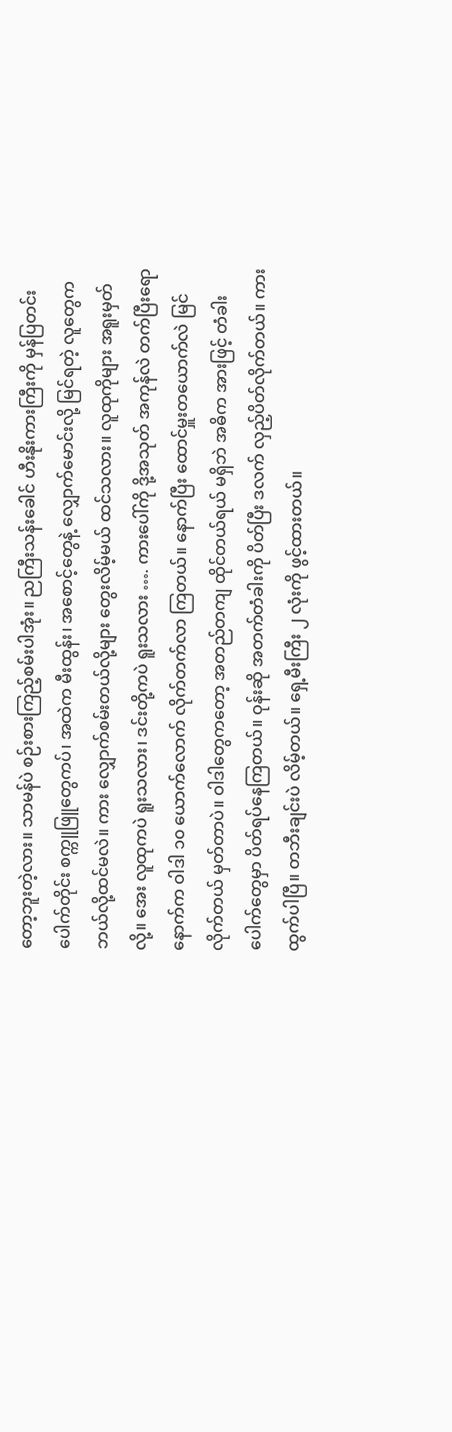တော့ဘူးတဲ့လား။ သာမန်ပဲ စဉ်းစားကြည့်စမ်းပါအုံး။ ညကြီးသန်းခေါင် ဟီးနိုးကားကြီးကို မှန်ပြတင်းပေါက်တိုင်း စက္ကူဖြူတွေကပ်၊ အထဲက မီးထွန်း၊ အစောင့်တွေနဲ့ လျှောက်မောင်းလို့ မြင်ရတဲ့ လူတွေက ဘယ်လို့ထင်မလဲ။ ကား လျှောက်စမ်းတယ်လို့များ တွေးလိမ့်မယ် ထင်သလား။ လူထုကိုများ အရူးမှတ်လို့။ အေး လူထုကပဲ ရူးသလား၊ ဒင်းတို့ကပဲ ရူးသလား …. ကားပေါ်ကို ဒို့အသုတ် အကုန်လဲ တက်ပြီးရော နောက်က ဝါဒါ ၁၀ ယောက်လောက် လိုက်တက်လာ ကြတယ်။ နောက်ပြီး ထောင်မှူးတယောက်လဲ မြင်လိုက်တယ် မှတ်တာပဲ။ ဝါဒါတွေကတော့ အတည်တကျ ထိုင်တယ်ရယ် မရှိဘဲ အဓိက အားဖြင့် တံခါးပေါက်တွေမှာ ပိတ်ရပ်နေကြတယ်။ ဝုန်းဆို အတက်တံခါးကို ပိတ်ပြီး ဒလက် လှည့်ပိတ်လိုက်တယ်။ ကားထွက်ပါပြီ။ တဘီးချင်းပဲ လိမ့်တယ်။ ရှေ့မီးကြီး ၂ လုံးကို ဖွင့်ထားတယ်။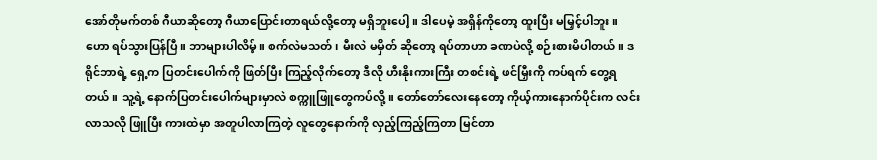အော်တိုမက်တစ် ဂီယာဆိုတော့ ဂီယာပြောင်းတာရယ်လို့တော့ မရှိဘူးပေါ့။ ဒါပေမဲ့ အရှိန်ကိုတော့ ထူးပြီး မမြှင့်ပါဘူး။
ဟော ရပ်သွားပြန်ပြီ။ ဘာများပါလိမ့်။ စက်လဲမသတ်၊ မီးလဲ မမှိတ် ဆိုတော့ ရပ်တာဟာ ခဏပဲလို့ စဉ်းစားမိပါတယ်။ ဒရိုင်ဘာရဲ့ ရှေ့က ပြတင်းပေါက်ကို ဖြတ်ပြီး ကြည့်လိုက်တော့ ဒီလို ဟီးနိုးကားကြီး တစင်းရဲ့ ဖင်မြှီးကို ကပ်ရက် တွေ့ရတယ်။ သူ့ရဲ့ နောက်ပြတင်းပေါက်များမှာလဲ စက္ကူဖြူတွေကပ်လို့။ တော်တော်လေးနေတော့ ကိုယ့်ကားနောက်ပိုင်းက လင်းလာသလို ဖြူပြီး ကားထဲမှာ အတူပါလာကြတဲ့ လူတွေနောက်ကို လှည့်ကြည့်ကြတာ မြင်တာ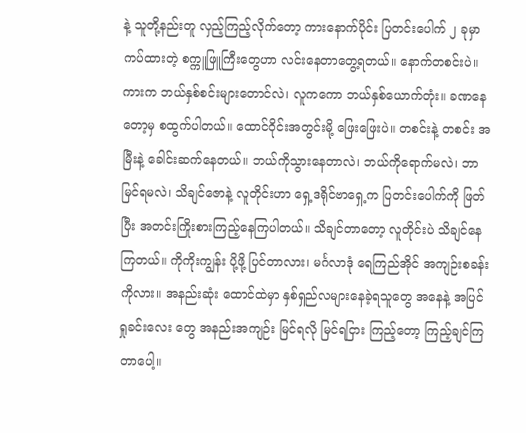နဲ့ သူတို့နည်းတူ လှည့်ကြည့်လိုက်တော့ ကားနောက်ပိုင်း ပြတင်းပေါက် ၂ ခုမှာ ကပ်ထားတဲ့ စက္ကူဖြူကြီးတွေဟာ လင်းနေတာတွေ့ရတယ်။ နောက်တစင်းပဲ။ ကားက ဘယ်နှစ်စင်းများတောင်လဲ၊ လူကကော ဘယ်နှစ်ယောက်တုံး။ ခဏနေတော့မှ စထွက်ပါတယ်။ ထောင်ဝိုင်းအတွင်းမို့ ဖြေးဖြေးပဲ။ တစင်းနဲ့ တစင်း အမြီးနဲ့ ခေါင်းဆက်နေတယ်။ ဘယ်ကိုသွားနေတာလဲ၊ ဘယ်ကိုရောက်မလဲ၊ ဘာမြင်ရမလဲ၊ သိချင်ဇောနဲ့ လူတိုင်းဟာ ရှေ့ဒရိုင်ဗာရှေ့က ပြတင်းပေါက်ကို ဖြတ်ပြီး အတင်းကြိုးစားကြည့်နေကြပါတယ်။ သိချင်တာတော့ လူတိုင်းပဲ သိချင်နေကြတယ်။ ကိုကိုးကျွန်း ပို့ဖို့ ပြင်တာလား၊ မင်္ဂလာဒုံ ရေကြည်အိုင် အကျဉ်းစခန်းကိုလား။ အနည်းဆုံး ထောင်ထဲမှာ နှစ်ရှည်လများနေခဲ့ရသူတွေ အနေနဲ့ အပြင် ရှုခင်းလေး တွေ အနည်းအကျဉ်း မြင်ရလို မြင်ရငြား ကြည့်တော့ ကြည့်ချင်ကြတာပေါ့။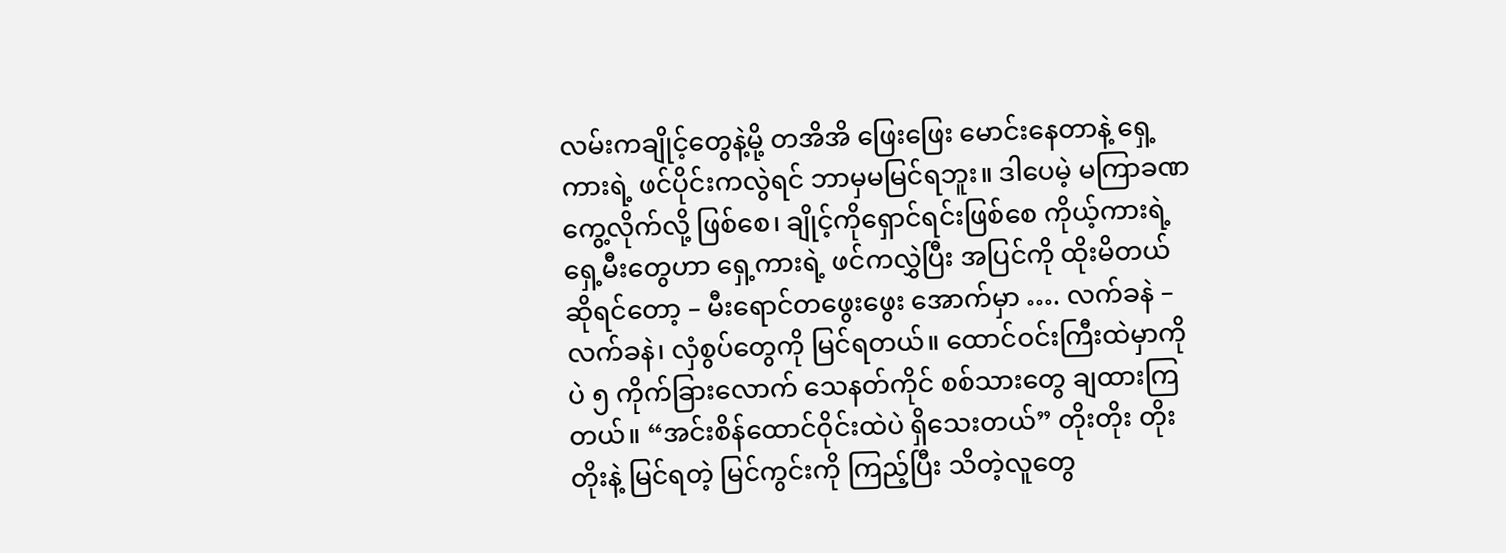လမ်းကချိုင့်တွေနဲ့မို့ တအိအိ ဖြေးဖြေး မောင်းနေတာနဲ့ ရှေ့ကားရဲ့ ဖင်ပိုင်းကလွဲရင် ဘာမှမမြင်ရဘူး။ ဒါပေမဲ့ မကြာခဏကွေ့လိုက်လို့ ဖြစ်စေ၊ ချိုင့်ကိုရှောင်ရင်းဖြစ်စေ ကိုယ့်ကားရဲ့ ရှေ့မီးတွေဟာ ရှေ့ကားရဲ့ ဖင်ကလွှဲပြီး အပြင်ကို ထိုးမိတယ် ဆိုရင်တော့ – မီးရောင်တဖွေးဖွေး အောက်မှာ …. လက်ခနဲ – လက်ခနဲ၊ လှံစွပ်တွေကို မြင်ရတယ်။ ထောင်ဝင်းကြီးထဲမှာကိုပဲ ၅ ကိုက်ခြားလောက် သေနတ်ကိုင် စစ်သားတွေ ချထားကြတယ်။ “အင်းစိန်ထောင်ဝိုင်းထဲပဲ ရှိသေးတယ်” တိုးတိုး တိုးတိုးနဲ့ မြင်ရတဲ့ မြင်ကွင်းကို ကြည့်ပြီး သိတဲ့လူတွေ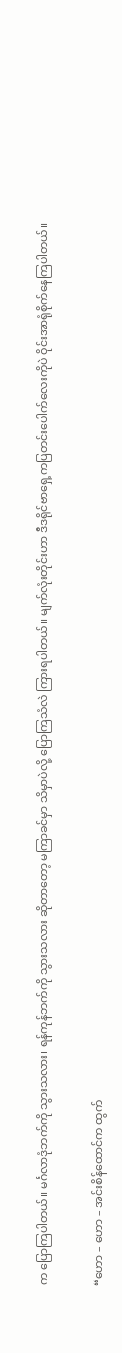က ပြောကြပါတယ်။ မင်္ဂလာဒုံဘက်ကို သွားသလား၊ ရန်ကုန်ဘက်ကို သွားသလား ဆိုတာတော့ မကြာခင်မှာ သိမှာပဲလို့ ပြောကြသံလဲ ကြားရပါတယ်။ မျက်လုံးတိုင်းဟာ ဒီဒရိုင်ဗာရှေ့ကပြတင်းပေါက်လေးကိုပဲ ဝိုင်းအာရုံစိုက်နေကြပါတယ်။

“ဟော – ဟော – အင်းစိန်ထောင်က ထွက်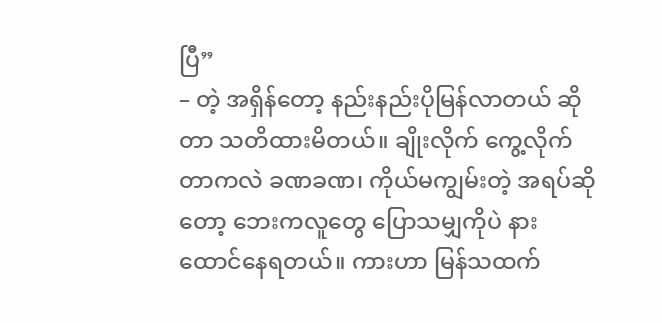ပြီ”
– တဲ့ အရှိန်တော့ နည်းနည်းပိုမြန်လာတယ် ဆိုတာ သတိထားမိတယ်။ ချိုးလိုက် ကွေ့လိုက်တာကလဲ ခဏခဏ၊ ကိုယ်မကျွမ်းတဲ့ အရပ်ဆိုတော့ ဘေးကလူတွေ ပြောသမျှကိုပဲ နားထောင်နေရတယ်။ ကားဟာ မြန်သထက်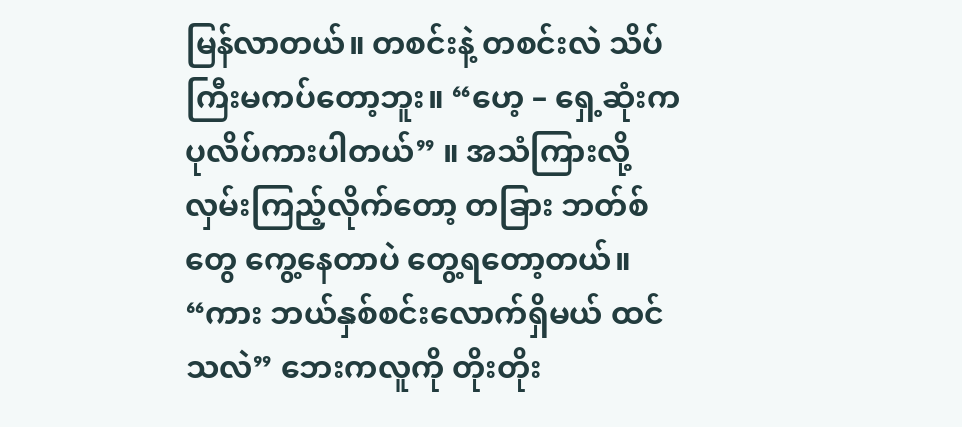မြန်လာတယ်။ တစင်းနဲ့ တစင်းလဲ သိပ်ကြီးမကပ်တော့ဘူး။ “ဟေ့ – ရှေ့ဆုံးက ပုလိပ်ကားပါတယ်” ။ အသံကြားလို့ လှမ်းကြည့်လိုက်တော့ တခြား ဘတ်စ်တွေ ကွေ့နေတာပဲ တွေ့ရတော့တယ်။ “ကား ဘယ်နှစ်စင်းလောက်ရှိမယ် ထင်သလဲ” ဘေးကလူကို တိုးတိုး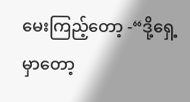မေးကြည့်တော့ -“ဒို့ရှေ့မှာတော့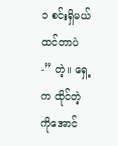၁ စင်းရှိမယ် ထင်တာပဲ -” တဲ့။ ရှေ့က ထိုင်တဲ့ ကိုအောင်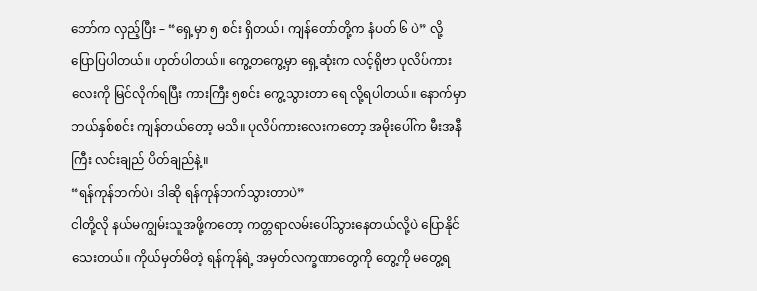ဘော်က လှည့်ပြီး – “ရှေ့မှာ ၅ စင်း ရှိတယ်၊ ကျန်တော်တို့က နံပတ် ၆ ပဲ” လို့ ပြောပြပါတယ်။ ဟုတ်ပါတယ်။ ကွေ့တကွေ့မှာ ရှေ့ဆုံးက လင့်ရိုဗာ ပုလိပ်ကားလေးကို မြင်လိုက်ရပြီး ကားကြီး ၅စင်း ကွေ့သွားတာ ရေ လို့ရပါတယ်။ နောက်မှာ ဘယ်နှစ်စင်း ကျန်တယ်တော့ မသိ။ ပုလိပ်ကားလေးကတော့ အမိုးပေါ်က မီးအနီကြီး လင်းချည် ပိတ်ချည်နဲ့။
“ရန်ကုန်ဘက်ပဲ၊ ဒါဆို ရန်ကုန်ဘက်သွားတာပဲ”
ငါတို့လို နယ်မကျွမ်းသူအဖို့ကတော့ ကတ္တရာလမ်းပေါ်သွားနေတယ်လို့ပဲ ပြောနိုင်သေးတယ်။ ကိုယ်မှတ်မိတဲ့ ရန်ကုန်ရဲ့ အမှတ်လက္ခဏာတွေကို တွေ့ကို မတွေ့ရ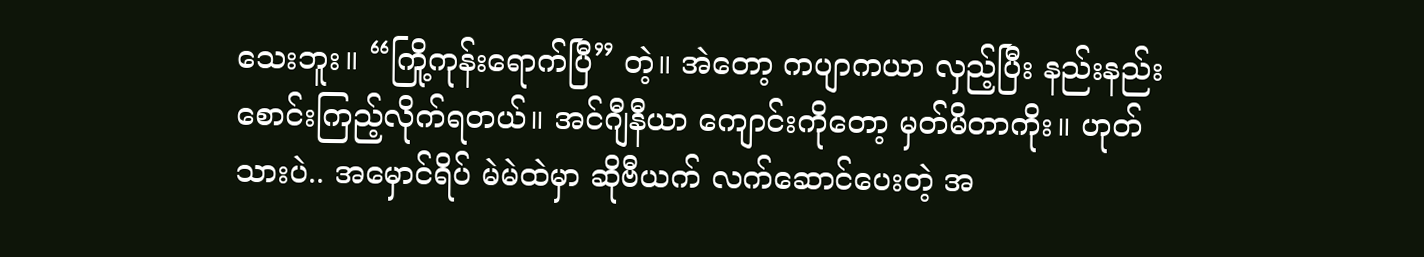သေးဘူး။ “ကြို့ကုန်းရောက်ပြီ” တဲ့။ အဲတော့ ကပျာကယာ လှည့်ပြီး နည်းနည်းစောင်းကြည့်လိုက်ရတယ်။ အင်ဂျီနီယာ ကျောင်းကိုတော့ မှတ်မိတာကိုး။ ဟုတ်သားပဲ.. အမှောင်ရိပ် မဲမဲထဲမှာ ဆိုဗီယက် လက်ဆောင်ပေးတဲ့ အ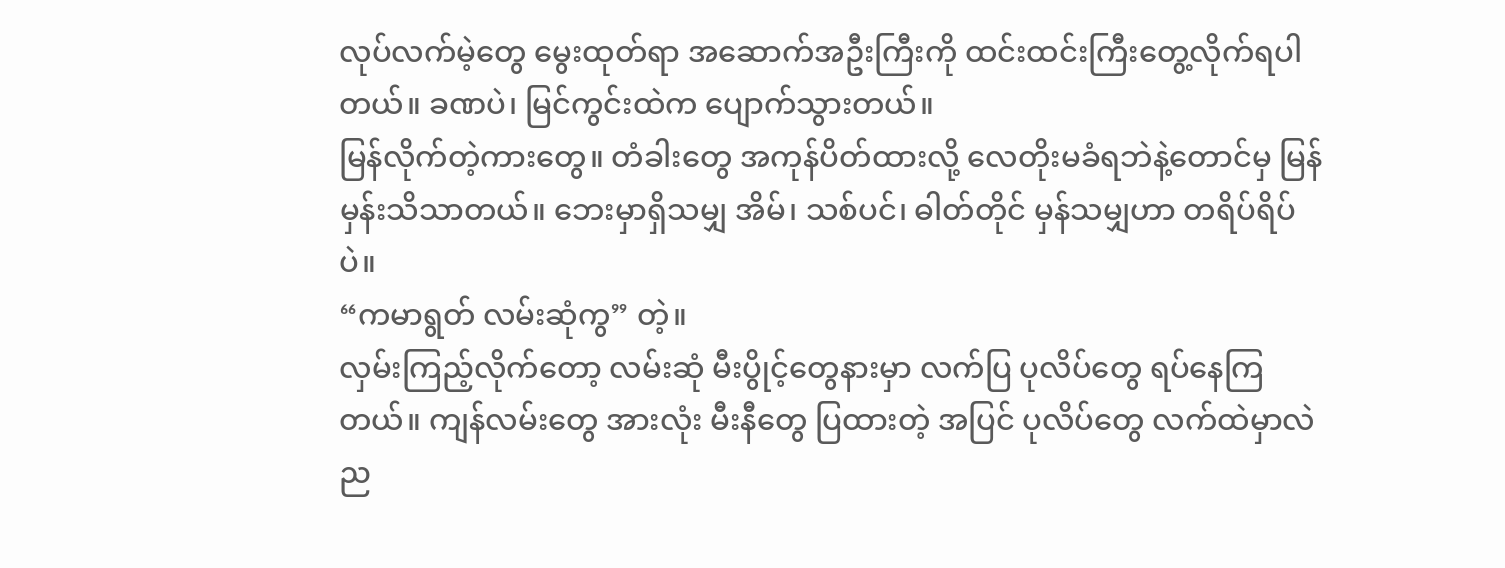လုပ်လက်မဲ့တွေ မွေးထုတ်ရာ အဆောက်အဦးကြီးကို ထင်းထင်းကြီးတွေ့လိုက်ရပါတယ်။ ခဏပဲ၊ မြင်ကွင်းထဲက ပျောက်သွားတယ်။
မြန်လိုက်တဲ့ကားတွေ။ တံခါးတွေ အကုန်ပိတ်ထားလို့ လေတိုးမခံရဘဲနဲ့တောင်မှ မြန်မှန်းသိသာတယ်။ ဘေးမှာရှိသမျှ အိမ်၊ သစ်ပင်၊ ဓါတ်တိုင် မှန်သမျှဟာ တရိပ်ရိပ်ပဲ။
“ကမာရွတ် လမ်းဆုံကွ” တဲ့။
လှမ်းကြည့်လိုက်တော့ လမ်းဆုံ မီးပွိုင့်တွေနားမှာ လက်ပြ ပုလိပ်တွေ ရပ်နေကြတယ်။ ကျန်လမ်းတွေ အားလုံး မီးနီတွေ ပြထားတဲ့ အပြင် ပုလိပ်တွေ လက်ထဲမှာလဲ ည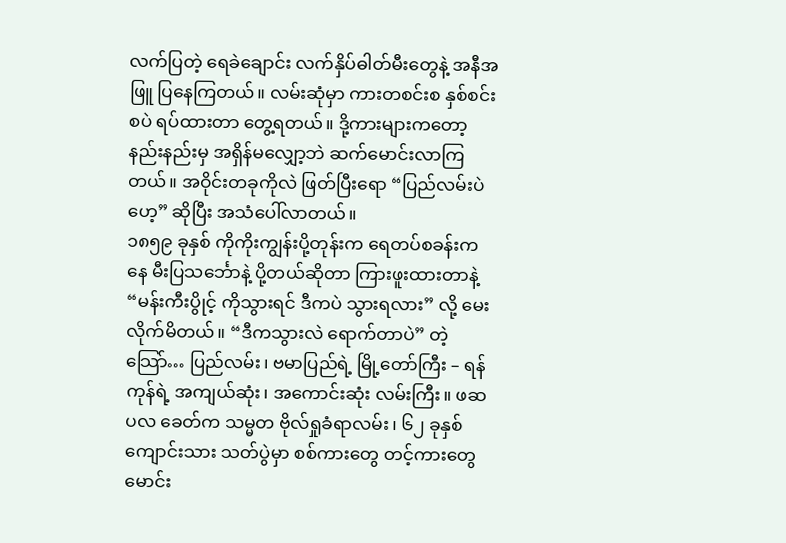လက်ပြတဲ့ ရေခဲချောင်း လက်နှိပ်ဓါတ်မီးတွေနဲ့ အနီအဖြူ ပြနေကြတယ်။ လမ်းဆုံမှာ ကားတစင်းစ နှစ်စင်းစပဲ ရပ်ထားတာ တွေ့ရတယ်။ ဒို့ကားများကတော့ နည်းနည်းမှ အရှိန်မလျှော့ဘဲ ဆက်မောင်းလာကြတယ်။ အဝိုင်းတခုကိုလဲ ဖြတ်ပြီးရော “ပြည်လမ်းပဲဟေ့” ဆိုပြီး အသံပေါ်လာတယ်။
၁၈၅၉ ခုနှစ် ကိုကိုးကျွန်းပို့တုန်းက ရေတပ်စခန်းကနေ မီးပြသင်္ဘောနဲ့ ပို့တယ်ဆိုတာ ကြားဖူးထားတာနဲ့ “မန်းကီးပွိုင့် ကိုသွားရင် ဒီကပဲ သွားရလား” လို့ မေးလိုက်မိတယ်။ “ဒီကသွားလဲ ရောက်တာပဲ” တဲ့ သြော်… ပြည်လမ်း၊ ဗမာပြည်ရဲ့ မြို့တော်ကြီး – ရန်ကုန်ရဲ့ အကျယ်ဆုံး၊ အကောင်းဆုံး လမ်းကြီး။ ဖဆပလ ခေတ်က သမ္မတ ဗိုလ်ရှုခံရာလမ်း၊ ၆၂ ခုနှစ် ကျောင်းသား သတ်ပွဲမှာ စစ်ကားတွေ တင့်ကားတွေ မောင်း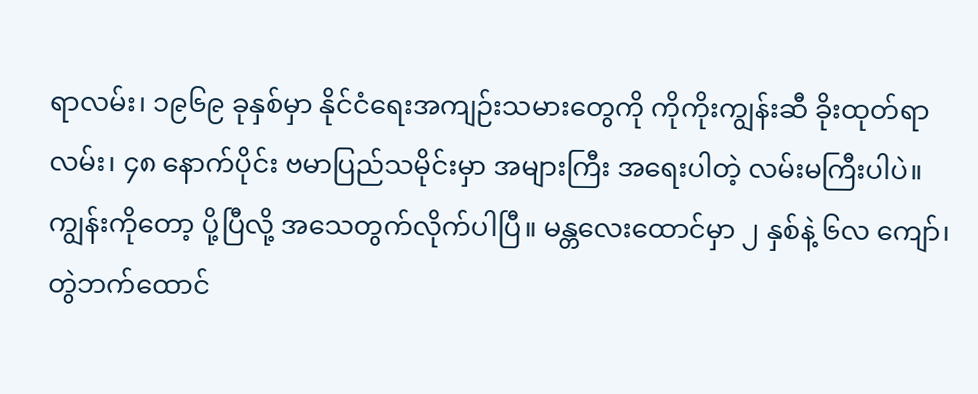ရာလမ်း၊ ၁၉၆၉ ခုနှစ်မှာ နိုင်ငံရေးအကျဉ်းသမားတွေကို ကိုကိုးကျွန်းဆီ ခိုးထုတ်ရာလမ်း၊ ၄၈ နောက်ပိုင်း ဗမာပြည်သမိုင်းမှာ အများကြီး အရေးပါတဲ့ လမ်းမကြီးပါပဲ။ ကျွန်းကိုတော့ ပို့ပြီလို့ အသေတွက်လိုက်ပါပြီ။ မန္တလေးထောင်မှာ ၂ နှစ်နဲ့ ၆လ ကျော်၊ တွဲဘက်ထောင်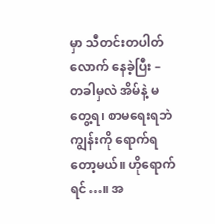မှာ သီတင်းတပါတ်လောက် နေခဲ့ပြီး – တခါမှလဲ အိမ်နဲ့ မတွေ့ရ၊ စာမရေးရဘဲ ကျွန်းကို ရောက်ရတော့မယ်။ ဟိုရောက်ရင်…။ အ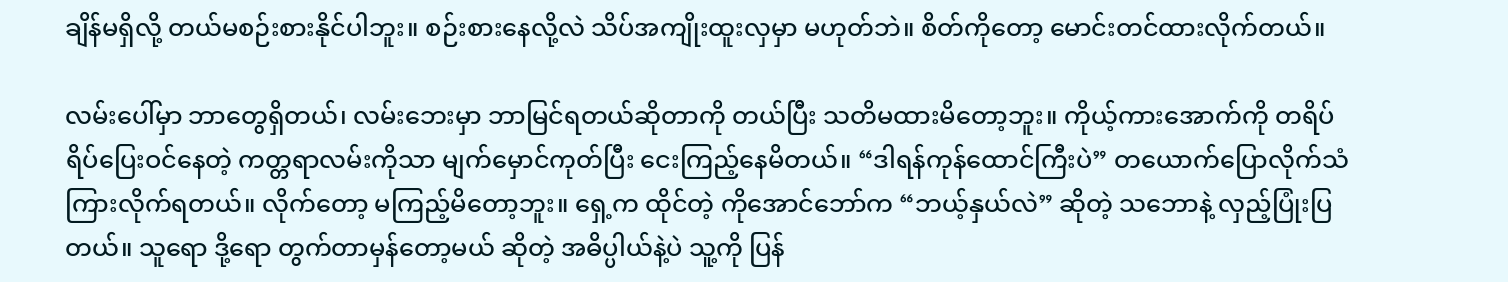ချိန်မရှိလို့ တယ်မစဉ်းစားနိုင်ပါဘူး။ စဉ်းစားနေလို့လဲ သိပ်အကျိုးထူးလှမှာ မဟုတ်ဘဲ။ စိတ်ကိုတော့ မောင်းတင်ထားလိုက်တယ်။

လမ်းပေါ်မှာ ဘာတွေရှိတယ်၊ လမ်းဘေးမှာ ဘာမြင်ရတယ်ဆိုတာကို တယ်ပြီး သတိမထားမိတော့ဘူး။ ကိုယ့်ကားအောက်ကို တရိပ်ရိပ်ပြေးဝင်နေတဲ့ ကတ္တရာလမ်းကိုသာ မျက်မှောင်ကုတ်ပြီး ငေးကြည့်နေမိတယ်။ “ဒါရန်ကုန်ထောင်ကြီးပဲ” တယောက်ပြောလိုက်သံကြားလိုက်ရတယ်။ လိုက်တော့ မကြည့်မိတော့ဘူး။ ရှေ့က ထိုင်တဲ့ ကိုအောင်ဘော်က “ဘယ့်နှယ်လဲ” ဆိုတဲ့ သဘောနဲ့ လှည့်ပြုံးပြတယ်။ သူရော ဒို့ရော တွက်တာမှန်တော့မယ် ဆိုတဲ့ အဓိပ္ပါယ်နဲ့ပဲ သူ့ကို ပြန်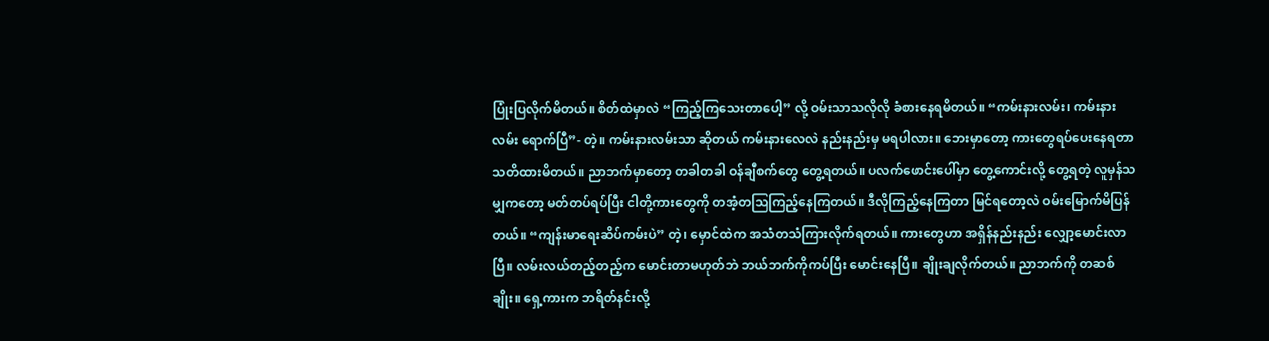ပြုံးပြလိုက်မိတယ်။ စိတ်ထဲမှာလဲ “ကြည့်ကြသေးတာပေါ့” လို့ ဝမ်းသာသလိုလို ခံစားနေရမိတယ်။ “ကမ်းနားလမ်း၊ ကမ်းနားလမ်း ရောက်ပြီ”- တဲ့။ ကမ်းနားလမ်းသာ ဆိုတယ် ကမ်းနားလေလဲ နည်းနည်းမှ မရပါလား။ ဘေးမှာတော့ ကားတွေရပ်ပေးနေရတာ သတိထားမိတယ်။ ညာဘက်မှာတော့ တခါတခါ ဝန်ချီစက်တွေ တွေ့ရတယ်။ ပလက်ဖောင်းပေါ်မှာ တွေ့ကောင်းလို့ တွေ့ရတဲ့ လူမှန်သမျှကတော့ မတ်တပ်ရပ်ပြီး ငါတို့ကားတွေကို တအံ့တဩကြည့်နေကြတယ်။ ဒီလိုကြည့်နေကြတာ မြင်ရတော့လဲ ဝမ်းမြောက်မိပြန်တယ်။ “ကျန်းမာရေးဆိပ်ကမ်းပဲ” တဲ့၊ မှောင်ထဲက အသံတသံကြားလိုက်ရတယ်။ ကားတွေဟာ အရှိန်နည်းနည်း လျှော့မောင်းလာပြီ။ လမ်းလယ်တည့်တည့်က မောင်းတာမဟုတ်ဘဲ ဘယ်ဘက်ကိုကပ်ပြီး မောင်းနေပြီ။ ချိုးချလိုက်တယ်။ ညာဘက်ကို တဆစ်ချိုး။ ရှေ့ကားက ဘရိတ်နင်းလို့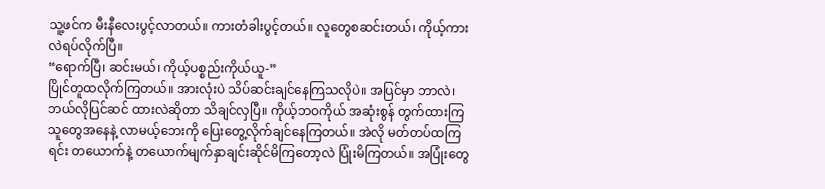သူ့ဖင်က မီးနီလေးပွင့်လာတယ်။ ကားတံခါးပွင့်တယ်။ လူတွေစဆင်းတယ်၊ ကိုယ့်ကားလဲရပ်လိုက်ပြီ။
“ရောက်ပြီ၊ ဆင်းမယ်၊ ကိုယ့်ပစ္စည်းကိုယ်ယူ-”
ပြိုင်တူထလိုက်ကြတယ်။ အားလုံးပဲ သိပ်ဆင်းချင်နေကြသလိုပဲ။ အပြင်မှာ ဘာလဲ၊ ဘယ်လိုပြင်ဆင် ထားလဲဆိုတာ သိချင်လှပြီ။ ကိုယ့်ဘဝကိုယ် အဆုံးစွန် တွက်ထားကြသူတွေအနေနဲ့ လာမယ့်ဘေးကို ပြေးတွေ့လိုက်ချင်နေကြတယ်။ အဲလို မတ်တပ်ထကြရင်း တယောက်နဲ့ တယောက်မျက်နှာချင်းဆိုင်မိကြတော့လဲ ပြုံးမိကြတယ်။ အပြုံးတွေ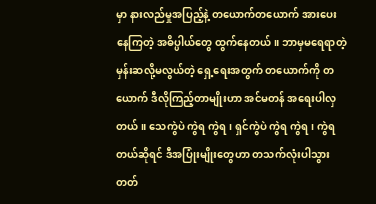မှာ နားလည်မှုအပြည့်နဲ့ တယောက်တယောက် အားပေးနေကြတဲ့ အဓိပ္ပါယ်တွေ ထွက်နေတယ်။ ဘာမှမရေရာတဲ့ မှန်းဆလို့မလွယ်တဲ့ ရှေ့ရေးအတွက် တယောက်ကို တယောက် ဒီလိုကြည့်တာမျိုးဟာ အင်မတန် အရေးပါလှတယ်။ သေကွဲပဲ ကွဲရ ကွဲရ၊ ရှင်ကွဲပဲ ကွဲရ ကွဲရ၊ ကွဲရတယ်ဆိုရင် ဒီအပြုံးမျိုးတွေဟာ တသက်လုံးပါသွားတတ်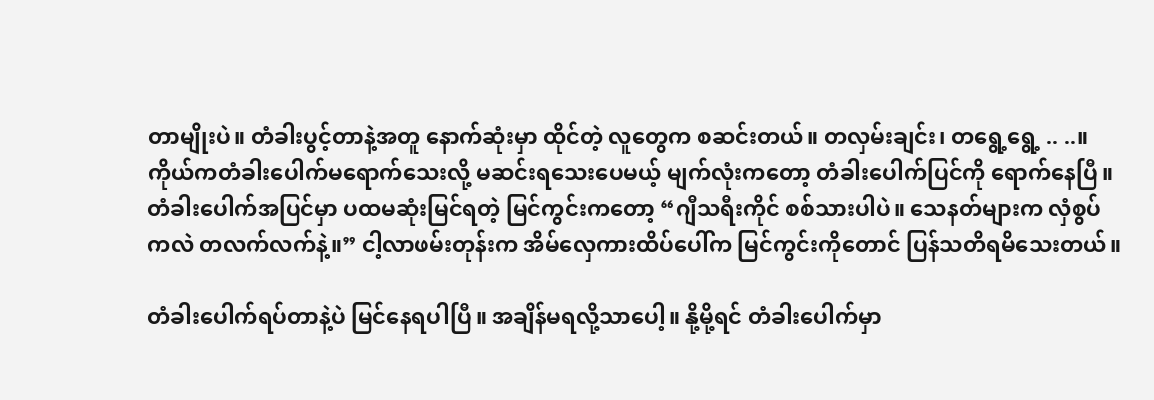တာမျိုးပဲ။ တံခါးပွင့်တာနဲ့အတူ နောက်ဆုံးမှာ ထိုင်တဲ့ လူတွေက စဆင်းတယ်။ တလှမ်းချင်း၊ တရွေ့ရွေ့ .. ..။ ကိုယ်ကတံခါးပေါက်မရောက်သေးလို့ မဆင်းရသေးပေမယ့် မျက်လုံးကတော့ တံခါးပေါက်ပြင်ကို ရောက်နေပြီ။ တံခါးပေါက်အပြင်မှာ ပထမဆုံးမြင်ရတဲ့ မြင်ကွင်းကတော့ “ဂျီသရီးကိုင် စစ်သားပါပဲ။ သေနတ်များက လှံစွပ်ကလဲ တလက်လက်နဲ့။” ငါ့လာဖမ်းတုန်းက အိမ်လှေကားထိပ်ပေါ်က မြင်ကွင်းကိုတောင် ပြန်သတိရမိသေးတယ်။

တံခါးပေါက်ရပ်တာနဲ့ပဲ မြင်နေရပါပြီ။ အချိန်မရလို့သာပေါ့။ နို့မို့ရင် တံခါးပေါက်မှာ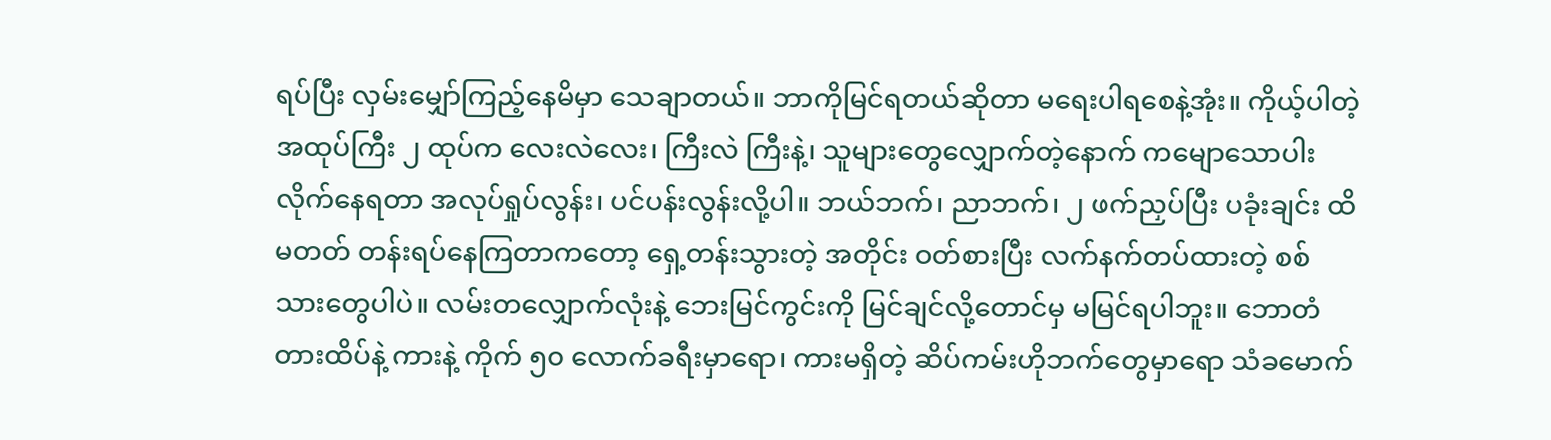ရပ်ပြီး လှမ်းမျှော်ကြည့်နေမိမှာ သေချာတယ်။ ဘာကိုမြင်ရတယ်ဆိုတာ မရေးပါရစေနဲ့အုံး။ ကိုယ့်ပါတဲ့ အထုပ်ကြီး ၂ ထုပ်က လေးလဲလေး၊ ကြီးလဲ ကြီးနဲ့၊ သူများတွေလျှောက်တဲ့နောက် ကမျောသောပါးလိုက်နေရတာ အလုပ်ရှုပ်လွန်း၊ ပင်ပန်းလွန်းလို့ပါ။ ဘယ်ဘက်၊ ညာဘက်၊ ၂ ဖက်ညှပ်ပြီး ပခုံးချင်း ထိမတတ် တန်းရပ်နေကြတာကတော့ ရှေ့တန်းသွားတဲ့ အတိုင်း ဝတ်စားပြီး လက်နက်တပ်ထားတဲ့ စစ်သားတွေပါပဲ။ လမ်းတလျှောက်လုံးနဲ့ ဘေးမြင်ကွင်းကို မြင်ချင်လို့တောင်မှ မမြင်ရပါဘူး။ ဘောတံတားထိပ်နဲ့ ကားနဲ့ ကိုက် ၅၀ လောက်ခရီးမှာရော၊ ကားမရှိတဲ့ ဆိပ်ကမ်းဟိုဘက်တွေမှာရော သံခမောက်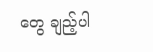တွေ ချည့်ပါ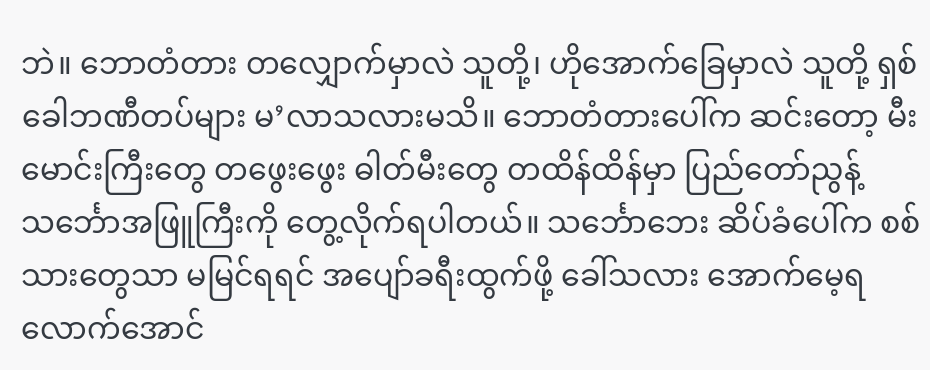ဘဲ။ ဘောတံတား တလျှောက်မှာလဲ သူတို့၊ ဟိုအောက်ခြေမှာလဲ သူတို့ ရှစ်ခေါဘဏီတပ်များ မ’လာသလားမသိ။ ဘောတံတားပေါ်က ဆင်းတော့ မီးမောင်းကြီးတွေ တဖွေးဖွေး ဓါတ်မီးတွေ တထိန်ထိန်မှာ ပြည်တော်ညွန့် သင်္ဘောအဖြူကြီးကို တွေ့လိုက်ရပါတယ်။ သင်္ဘောဘေး ဆိပ်ခံပေါ်က စစ်သားတွေသာ မမြင်ရရင် အပျော်ခရီးထွက်ဖို့ ခေါ်သလား အောက်မေ့ရလောက်အောင်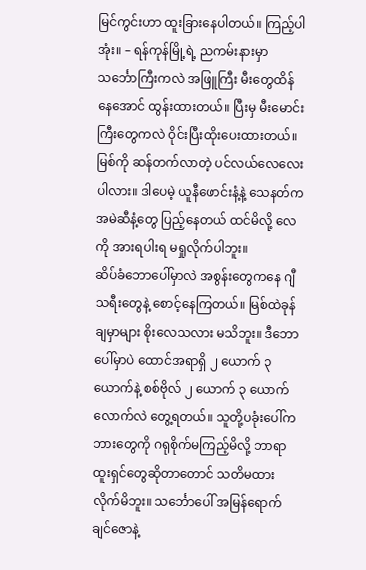မြင်ကွင်းဟာ ထူးခြားနေပါတယ်။ ကြည့်ပါအုံး။ – ရန်ကုန်မြို့ရဲ့ ညကမ်းနားမှာ သင်္ဘောကြီးကလဲ အဖြူကြီး မီးတွေထိန်နေအောင် ထွန်းထားတယ်။ ပြီးမှ မီးမောင်းကြီးတွေကလဲ ဝိုင်းပြီးထိုးပေးထားတယ်။
မြစ်ကို ဆန်တက်လာတဲ့ ပင်လယ်လေလေးပါလား။ ဒါပေမဲ့ ယူနီဖောင်းနံ့နဲ့ သေနတ်က အမဲဆီနံ့တွေ ပြည့်နေတယ် ထင်မိလို့ လေကို အားရပါးရ မရှုလိုက်ပါဘူး။
ဆိပ်ခံဘောပေါ်မှာလဲ အစွန်းတွေကနေ ဂျီသရီးတွေနဲ့ စောင့်နေကြတယ်။ မြစ်ထဲခုန်ချမှာများ စိုးလေသလား မသိဘူး။ ဒီဘောပေါ်မှာပဲ ထောင်အရာရှိ ၂ ယောက် ၃ ယောက်နဲ့ စစ်ဗိုလ် ၂ ယောက် ၃ ယောက်လောက်လဲ တွေ့ရတယ်။ သူတို့ပခုံးပေါ်က ဘားတွေကို ဂရုစိုက်မကြည့်မိလို့ ဘာရာထူးရှင်တွေဆိုတာတောင် သတိမထားလိုက်မိဘူး။ သင်္ဘောပေါ် အမြန်ရောက်ချင်ဇောနဲ့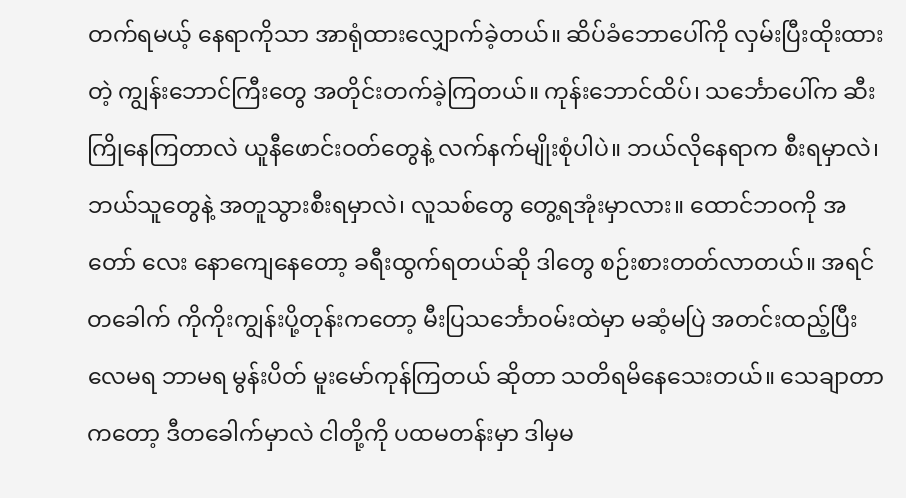တက်ရမယ့် နေရာကိုသာ အာရုံထားလျှောက်ခဲ့တယ်။ ဆိပ်ခံဘောပေါ်ကို လှမ်းပြီးထိုးထားတဲ့ ကျွန်းဘောင်ကြီးတွေ အတိုင်းတက်ခဲ့ကြတယ်။ ကုန်းဘောင်ထိပ်၊ သင်္ဘောပေါ်က ဆီးကြိုနေကြတာလဲ ယူနီဖောင်းဝတ်တွေနဲ့ လက်နက်မျိုးစုံပါပဲ။ ဘယ်လိုနေရာက စီးရမှာလဲ၊ ဘယ်သူတွေနဲ့ အတူသွားစီးရမှာလဲ၊ လူသစ်တွေ တွေ့ရအုံးမှာလား။ ထောင်ဘဝကို အတော် လေး နောကျေနေတော့ ခရီးထွက်ရတယ်ဆို ဒါတွေ စဉ်းစားတတ်လာတယ်။ အရင်တခေါက် ကိုကိုးကျွန်းပို့တုန်းကတော့ မီးပြသင်္ဘောဝမ်းထဲမှာ မဆံ့မပြဲ အတင်းထည့်ပြီး လေမရ ဘာမရ မွန်းပိတ် မူးမော်ကုန်ကြတယ် ဆိုတာ သတိရမိနေသေးတယ်။ သေချာတာကတော့ ဒီတခေါက်မှာလဲ ငါတို့ကို ပထမတန်းမှာ ဒါမှမ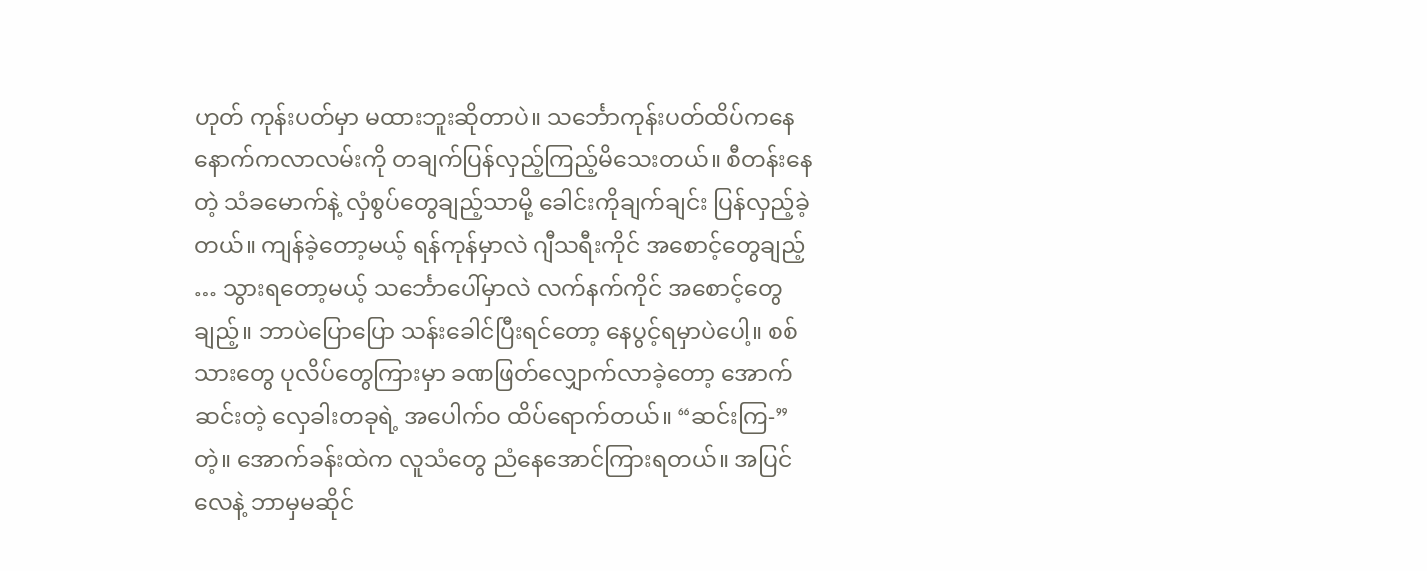ဟုတ် ကုန်းပတ်မှာ မထားဘူးဆိုတာပဲ။ သင်္ဘောကုန်းပတ်ထိပ်ကနေ နောက်ကလာလမ်းကို တချက်ပြန်လှည့်ကြည့်မိသေးတယ်။ စီတန်းနေတဲ့ သံခမောက်နဲ့ လှံစွပ်တွေချည့်သာမို့ ခေါင်းကိုချက်ချင်း ပြန်လှည့်ခဲ့တယ်။ ကျန်ခဲ့တော့မယ့် ရန်ကုန်မှာလဲ ဂျီသရီးကိုင် အစောင့်တွေချည့် … သွားရတော့မယ့် သင်္ဘောပေါ်မှာလဲ လက်နက်ကိုင် အစောင့်တွေချည့်။ ဘာပဲပြောပြော သန်းခေါင်ပြီးရင်တော့ နေပွင့်ရမှာပဲပေါ့။ စစ်သားတွေ ပုလိပ်တွေကြားမှာ ခဏဖြတ်လျှောက်လာခဲ့တော့ အောက်ဆင်းတဲ့ လှေခါးတခုရဲ့ အပေါက်ဝ ထိပ်ရောက်တယ်။ “ဆင်းကြ-” တဲ့။ အောက်ခန်းထဲက လူသံတွေ ညံနေအောင်ကြားရတယ်။ အပြင်လေနဲ့ ဘာမှမဆိုင်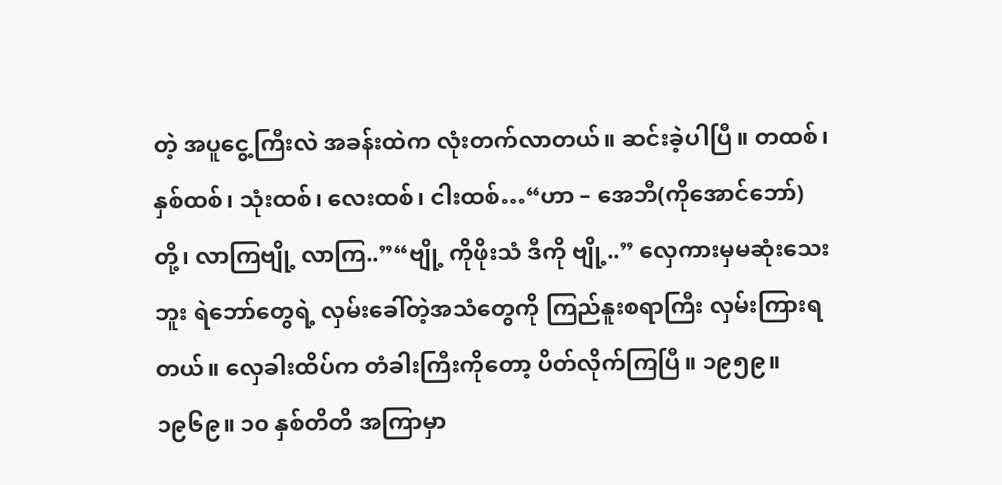တဲ့ အပူငွေ့ကြီးလဲ အခန်းထဲက လုံးတက်လာတယ်။ ဆင်းခဲ့ပါပြီ။ တထစ်၊ နှစ်ထစ်၊ သုံးထစ်၊ လေးထစ်၊ ငါးထစ်…“ဟာ – အေဘီ(ကိုအောင်ဘော်)တို့၊ လာကြဗျို့ လာကြ..”“ဗျို့ ကိုဖိုးသံ ဒီကို ဗျို့..” လှေကားမှမဆုံးသေးဘူး ရဲဘော်တွေရဲ့ လှမ်းခေါ်တဲ့အသံတွေကို ကြည်နူးစရာကြီး လှမ်းကြားရတယ်။ လှေခါးထိပ်က တံခါးကြီးကိုတော့ ပိတ်လိုက်ကြပြီ။ ၁၉၅၉။ ၁၉၆၉။ ၁၀ နှစ်တိတိ အကြာမှာ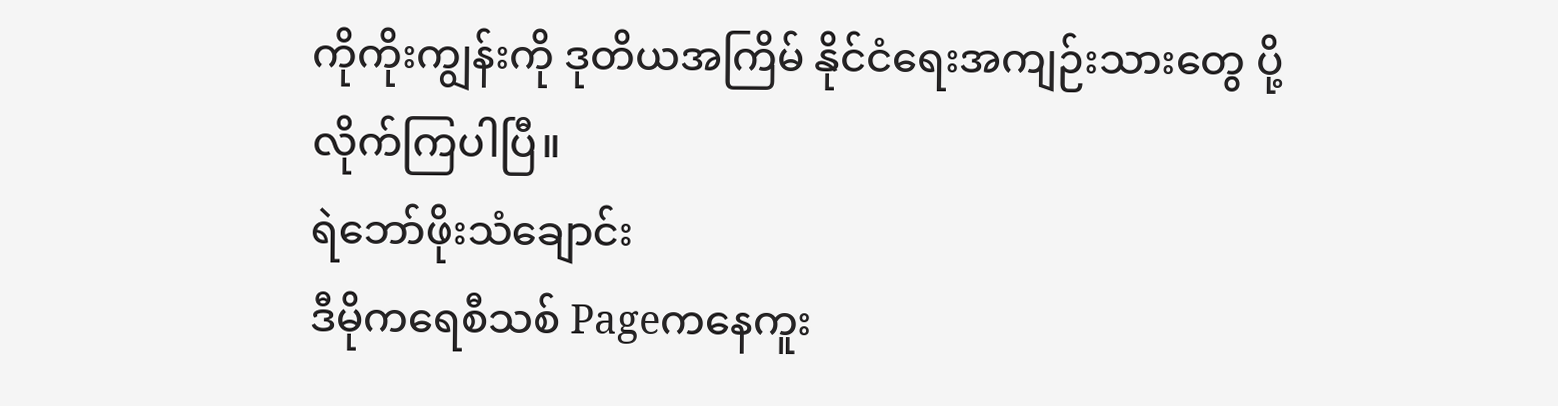ကိုကိုးကျွန်းကို ဒုတိယအကြိမ် နိုင်ငံရေးအကျဉ်းသားတွေ ပို့လိုက်ကြပါပြီ။
ရဲဘော်ဖိုးသံချောင်း
ဒီမိုကရေစီသစ် Pageကနေကူး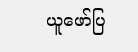ယူဖော်ပြ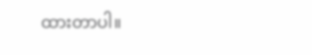ထားတာပါ။